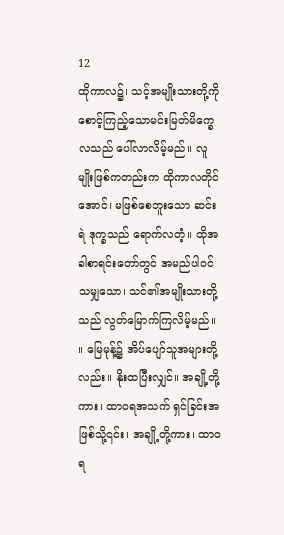12
ထိုကာလ၌၊ သင့်အမျိုးသားတို့ကို စောင့်ကြည့်သောမင်းမြတ်မိက္ခေလသည် ပေါ်လာလိမ့်မည်။ လူမျိုးဖြစ်ကတည်းက ထိုကာလတိုင်အောင်၊ မဖြစ်စေဘူးသော ဆင်းရဲ ဒုက္ခသည် ရောက်လတံ့။ ထိုအခါစာရင်းတော်တွင် အမည်ပါဝင်သမျှသော၊ သင်၏အမျိုးသားတို့သည် လွတ်မြောက်ကြလိမ့်မည်။ ။ မြေမုန့်၌ အိပ်ပျော်သူအများတို့လည်း။ နိုးထပြီးလျှင်။ အချို့တို့ကား၊ ထာဝရအသက် ရှင်ခြင်းအဖြစ်သို့၎င်း၊ အချို့တို့ကား၊ ထာဝရ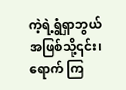ကဲ့ရဲ့ရွံရှာဘွယ်အဖြစ်သို့၎င်း၊ ရောက် ကြ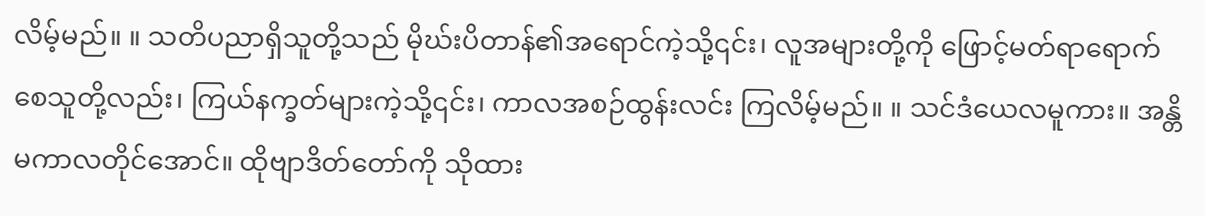လိမ့်မည်။ ။ သတိပညာရှိသူတို့သည် မိုဃ်းပိတာန်၏အရောင်ကဲ့သို့၎င်း၊ လူအများတို့ကို ဖြောင့်မတ်ရာရောက်စေသူတို့လည်း၊ ကြယ်နက္ခတ်များကဲ့သို့၎င်း၊ ကာလအစဉ်ထွန်းလင်း ကြလိမ့်မည်။ ။ သင်ဒံယေလမူကား။ အန္တိမကာလတိုင်အောင်။ ထိုဗျာဒိတ်တော်ကို သိုထား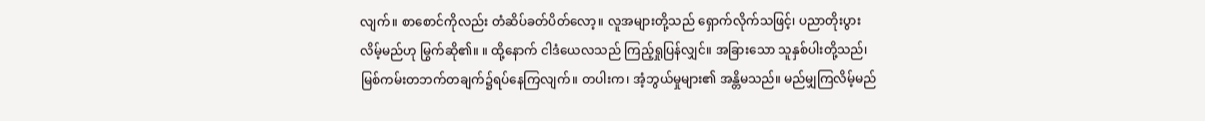လျက်။ စာစောင်ကိုလည်း တံဆိပ်ခတ်ပိတ်လော့။ လူအများတို့သည် ရှောက်လိုက်သဖြင့်၊ ပညာတိုးပွားလိမ့်မည်ဟု မြွက်ဆို၏။ ။ ထို့နောက် ငါဒံယေလသည် ကြည့်ရှုပြန်လျှင်။ အခြားသော သူနှစ်ပါးတို့သည်၊ မြစ်ကမ်းတဘက်တချက်၌ရပ်နေကြလျက်။ တပါးက၊ အံ့ဘွယ်မှုများ၏ အန္တိမသည်။ မည်မျှကြလိမ့်မည်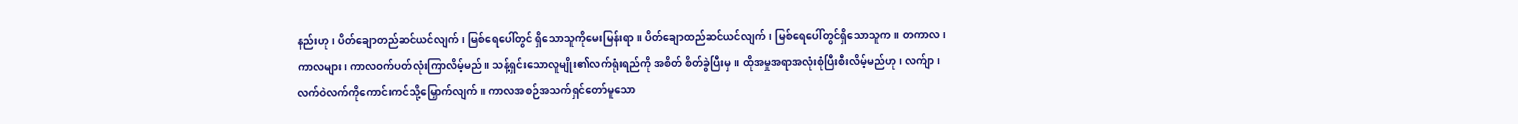နည်းဟု၊ ပိတ်ချောတည်ဆင်ယင်လျက်၊ မြစ်ရေပေါ်တွင် ရှိသောသူကိုမေးမြန်းရာ။ ပိတ်ချောထည်ဆင်ယင်လျက်၊ မြစ်ရေပေါ်တွင်ရှိသောသူက။ တကာလ၊ ကာလများ၊ ကာလဝက်ပတ်လုံးကြာလိမ့်မည်။ သန့်ရှင်းသောလူမျိုး၏လက်ရုံးရည်ကို အစိတ် စိတ်ခွဲပြီးမှ။ ထိုအမှုအရာအလုံးစုံပြီးစီးလိမ့်မည်ဟု၊ လက်ျာ၊ လက်ဝဲလက်ကိုကောင်းကင်သို့မြှောက်လျက်။ ကာလအစဉ်အသက်ရှင်တော်မူသော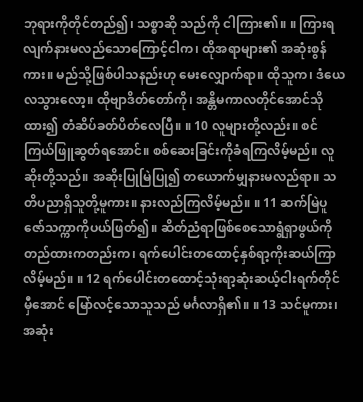ဘုရားကိုတိုင်တည်၍၊ သစ္စာဆို သည်ကို ငါကြား၏။ ။ ကြားရလျက်နားမလည်သောကြောင့်ငါက၊ ထိုအရာများ၏ အဆုံးစွန်ကား။ မည်သို့ဖြစ်ပါသနည်းဟု မေးလျှောက်ရာ။ ထိုသူက၊ ဒံယေလသွားလော့။ ထိုဗျာဒိတ်တော်ကို၊ အန္တိမကာလတိုင်အောင်သိုထား၍ တံဆိပ်ခတ်ပိတ်လေပြီ။ ။ 10 လူများတို့လည်း။ စင်ကြယ်ဖြူဆွတ်ရအောင်။ စစ်ဆေးခြင်းကိုခံရကြလိမ့်မည်။ လူဆိုးတို့သည်။ အဆိုးပြုမြဲပြု၍ တယောက်မျှနားမလည်ရာ။ သတိပညာရှိသူတို့မူကား။ နားလည်ကြလိမ့်မည်။ ။ 11 ဆက်မြဲပူဇော်သက္ကာကိုပယ်ဖြတ်၍။ ဆိတ်ညံရာဖြစ်စေသောရွံရှာဖွယ်ကို တည်ထားကတည်းက၊ ရက်ပေါင်းတထောင့်နှစ်ရာ့ကိုးဆယ်ကြာလိမ့်မည်။ ။ 12 ရက်ပေါင်းတထောင့်သုံးရာ့ဆုံးဆယ့်ငါးရက်တိုင်မှီအောင် မြော်လင့်သောသူသည် မင်္ဂလာရှိ၏။ ။ 13 သင်မူကား၊ အဆုံး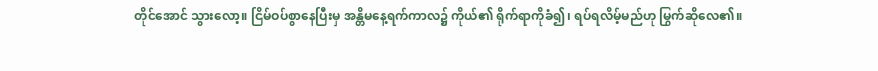တိုင်အောင် သွားလော့။ ငြိမ်ဝပ်စွာနေပြီးမှ အန္တိမနေ့ရက်ကာလ၌ ကိုယ်၏ ရိုက်ရာကိုခံ၍၊ ရပ်ရလိမ့်မည်ဟု မြွက်ဆိုလေ၏။